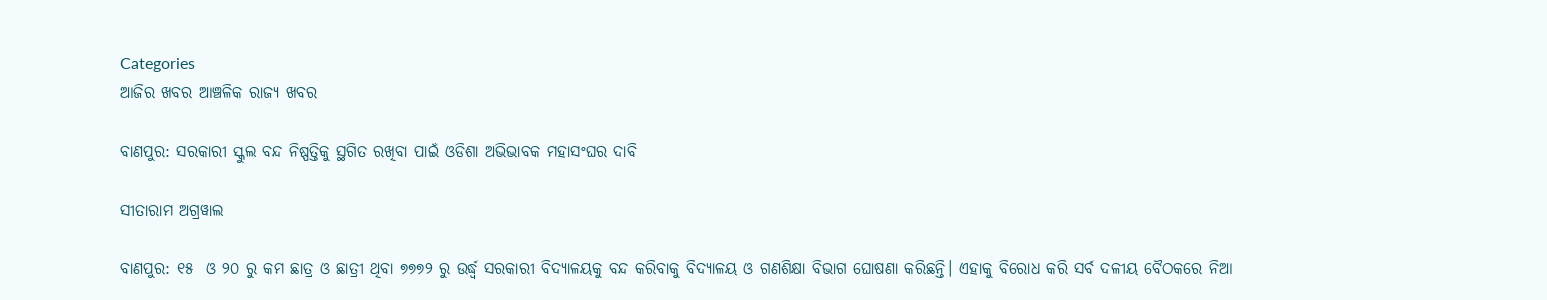Categories
ଆଜିର ଖବର ଆଞ୍ଚଳିକ ରାଜ୍ୟ ଖବର

ବାଣପୁର: ସରକାରୀ ସ୍କୁଲ ବନ୍ଦ ନିଷ୍ପତ୍ତିକୁ ସ୍ଥଗିତ ରଖିବା ପାଇଁ ଓଡିଶା ଅଭିଭାବକ ମହାସଂଘର ଦାବି

ସୀତାରାମ ଅଗ୍ରୱାଲ

ବାଣପୁର: ୧୫  ଓ ୨୦ ରୁ କମ ଛାତ୍ର ଓ ଛାତ୍ରୀ ଥିବା ୭୭୭୨ ରୁ ଉର୍ଦ୍ଧ୍ଵ ସରକାରୀ ବିଦ୍ୟାଳୟକୁ ବନ୍ଦ କରିବାକୁ ବିଦ୍ୟାଳୟ ଓ ଗଣଶିକ୍ଷା ବିଭାଗ ଘୋଷଣା କରିଛନ୍ତି। ଏହାକୁ ବିରୋଧ କରି ସର୍ବ ଦଳୀୟ ବୈଠକରେ ନିଆ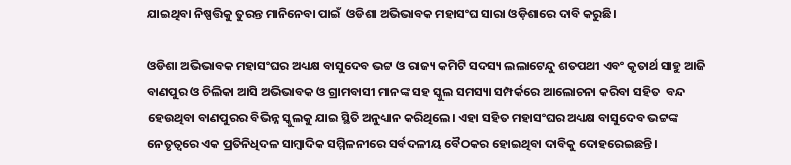ଯାଇଥିବା ନିଷ୍ପତ୍ତିକୁ ତୁରନ୍ତ ମାନିନେବା ପାଇଁ  ଓଡିଶା ଅଭିଭାବକ ମହାସଂଘ ସାରା ଓଡ଼ିଶାରେ ଦାବି କରୁଛି।

ଓଡିଶା ଅଭିଭାବକ ମହାସଂଘର ଅଧ୍ୟକ୍ଷ ବାସୁଦେବ ଭଟ୍ଟ ଓ ରାଜ୍ୟ କମିଟି ସଦସ୍ୟ ଲଲାଟେନ୍ଦୁ ଶତପଥୀ ଏବଂ କୃତାର୍ଥ ସାହୁ ଆଜି ବାଣପୁର ଓ ଚିଲିକା ଆସି ଅଭିଭାବକ ଓ ଗ୍ରାମବାସୀ ମାନଙ୍କ ସହ ସ୍କୁଲ ସମସ୍ୟା ସମ୍ପର୍କରେ ଆଲୋଚନା କରିବା ସହିତ  ବନ୍ଦ ହେଉଥିବା ବାଣପୁରର ବିଭିନ୍ନ ସ୍କୁଲକୁ ଯାଇ ସ୍ଥିତି ଅନୁଧ୍ୟାନ କରିଥିଲେ। ଏହା ସହିତ ମହାସଂଘର ଅଧ୍ୟକ୍ଷ ବାସୁଦେବ ଭଟ୍ଟଙ୍କ ନେତୃତ୍ୱରେ ଏକ ପ୍ରତିନିଧିଦଳ ସାମ୍ବାଦିକ ସମ୍ମିଳନୀରେ ସର୍ବଦଳୀୟ ବୈଠକର ହୋଇଥିବା ଦାବିକୁ ଦୋହରେଇଛନ୍ତି।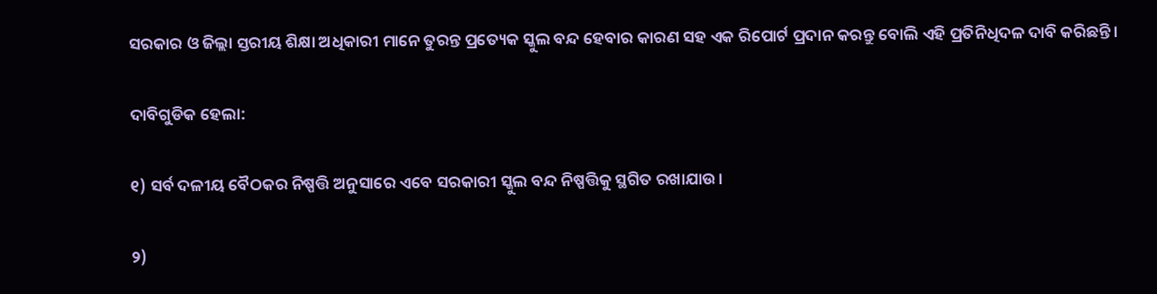ସରକାର ଓ ଜିଲ୍ଲା ସ୍ତରୀୟ ଶିକ୍ଷା ଅଧିକାରୀ ମାନେ ତୁରନ୍ତ ପ୍ରତ୍ୟେକ ସ୍କୁଲ ବନ୍ଦ ହେବାର କାରଣ ସହ ଏକ ରିପୋର୍ଟ ପ୍ରଦାନ କରନ୍ତୁ ବୋଲି ଏହି ପ୍ରତିନିଧିଦଳ ଦାବି କରିଛନ୍ତି।

ଦାବିଗୁଡିକ ହେଲା:

୧) ସର୍ବ ଦଳୀୟ ବୈଠକର ନିଷ୍ପତ୍ତି ଅନୁସାରେ ଏବେ ସରକାରୀ ସ୍କୁଲ ବନ୍ଦ ନିଷ୍ପତ୍ତିକୁ ସ୍ଥଗିତ ରଖାଯାଉ।

୨)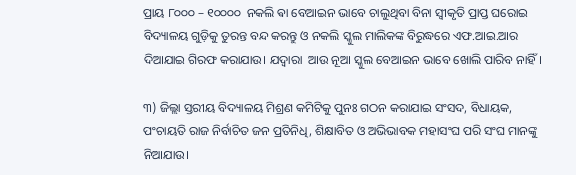ପ୍ରାୟ ୮୦୦୦ – ୧୦୦୦୦  ନକଲି ଵା ବେଆଇନ ଭାବେ ଚାଲୁଥିବା ବିନା ସ୍ୱୀକୃତି ପ୍ରାପ୍ତ ଘରୋଇ ବିଦ୍ୟାଳୟ ଗୁଡ଼ିକୁ ତୁରନ୍ତ ବନ୍ଦ କରନ୍ତୁ ଓ ନକଲି ସ୍କୁଲ ମାଲିକଙ୍କ ବିରୁଦ୍ଧରେ ଏଫ.ଆଇ.ଆର ଦିଆଯାଇ ଗିରଫ କରାଯାଉ। ଯଦ୍ୱାରା  ଆଉ ନୂଆ ସ୍କୁଲ ବେଆଇନ ଭାବେ ଖୋଲି ପାରିବ ନାହିଁ।

୩) ଜିଲ୍ଲା ସ୍ତରୀୟ ବିଦ୍ୟାଳୟ ମିଶ୍ରଣ କମିଟିକୁ ପୁନଃ ଗଠନ କରାଯାଇ ସଂସଦ, ବିଧାୟକ, ପଂଚାୟତି ରାଜ ନିର୍ବାଚିତ ଜନ ପ୍ରତିନିଧି, ଶିକ୍ଷାବିତ ଓ ଅଭିଭାବକ ମହାସଂଘ ପରି ସଂଘ ମାନଙ୍କୁ ନିଆଯାଉ।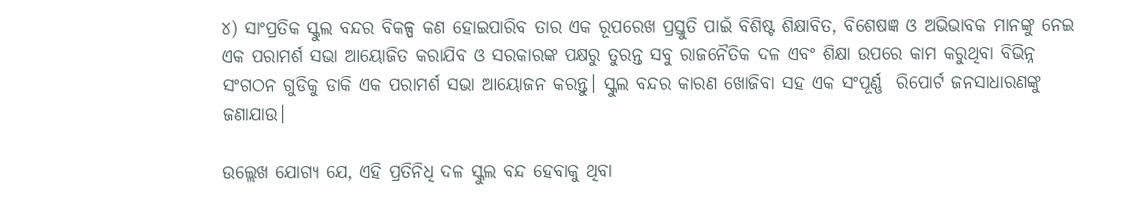୪) ସାଂପ୍ରତିକ ସ୍କୁଲ ବନ୍ଦର ବିକଳ୍ପ କଣ ହୋଇପାରିବ ତାର ଏକ ରୂପରେଖ ପ୍ରସ୍ତୁତି ପାଇଁ ବିଶିଷ୍ଟ ଶିକ୍ଷାବିତ, ବିଶେଷଜ୍ଞ ଓ ଅଭିଭାବକ ମାନଙ୍କୁ ନେଇ ଏକ ପରାମର୍ଶ ସଭା ଆୟୋଜିତ କରାଯିବ ଓ ସରକାରଙ୍କ ପକ୍ଷରୁ ତୁରନ୍ତ ସବୁ ରାଜନୈତିକ ଦଳ ଏବଂ ଶିକ୍ଷା ଉପରେ କାମ କରୁଥିବା ବିଭିନ୍ନ ସଂଗଠନ ଗୁଡିକୁ ଡାକି ଏକ ପରାମର୍ଶ ସଭା ଆୟୋଜନ କରନ୍ତୁ। ସ୍କୁଲ ବନ୍ଦର କାରଣ ଖୋଜିବା ସହ ଏକ ସଂପୂର୍ଣ୍ଣ  ରିପୋର୍ଟ ଜନସାଧାରଣଙ୍କୁ ଜଣାଯାଉ।

ଉଲ୍ଲେଖ ଯୋଗ୍ୟ ଯେ, ଏହି ପ୍ରତିନିଧି ଦଳ ସ୍କୁଲ ବନ୍ଦ ହେବାକୁ ଥିବା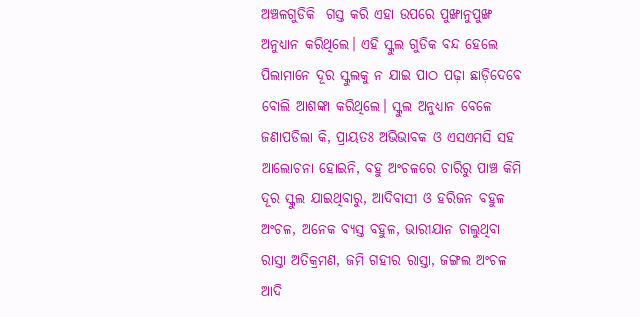ଅଞ୍ଚଳଗୁଡିକି  ଗସ୍ତ କରି ଏହା ଉପରେ ପୁଙ୍ଖାନୁପୁଙ୍ଖ ଅନୁଧ୍ୟାନ କରିଥିଲେ। ଏହି ସ୍କୁଲ ଗୁଡିକ ବନ୍ଦ ହେଲେ ପିଲାମାନେ ଦୂର ସ୍କୁଲକୁ ନ ଯାଇ ପାଠ ପଢ଼ା ଛାଡ଼ିଦେବେ ବୋଲି ଆଶଙ୍କା କରିଥିଲେ। ସ୍କୁଲ ଅନୁଧ୍ୟାନ ବେଳେ ଜଣାପଡିଲା କି, ପ୍ରାୟତଃ ଅଭିଭାବକ ଓ ଏସଏମସି ସହ ଆଲୋଚନା ହୋଇନି, ବହୁ ଅଂଚଳରେ ଚାରିରୁ ପାଞ୍ଚ କିମି ଦୂର ସ୍କୁଲ ଯାଇଥିବାରୁ, ଆଦିବାସୀ ଓ ହରିଜନ ବହୁଳ ଅଂଚଳ, ଅନେକ ବ୍ୟସ୍ତ ବହୁଳ, ଭାରୀଯାନ ଚାଲୁଥିବା  ରାସ୍ତା ଅତିକ୍ରମଣ, ଜମି ଗହୀର ରାସ୍ତା, ଜଙ୍ଗଲ ଅଂଚଳ ଆଦି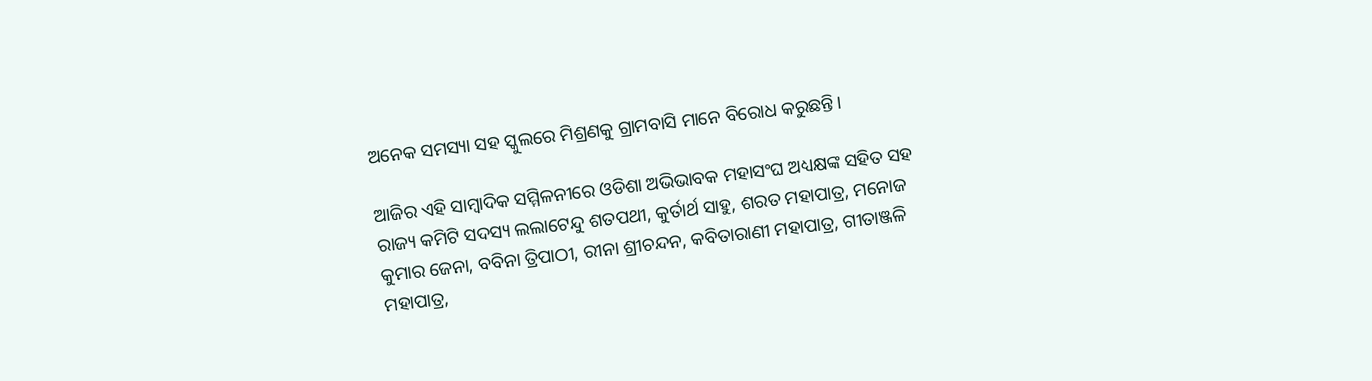ଅନେକ ସମସ୍ୟା ସହ ସ୍କୁଲରେ ମିଶ୍ରଣକୁ ଗ୍ରାମବାସି ମାନେ ବିରୋଧ କରୁଛନ୍ତି।

ଆଜିର ଏହି ସାମ୍ବାଦିକ ସମ୍ମିଳନୀରେ ଓଡିଶା ଅଭିଭାବକ ମହାସଂଘ ଅଧ୍ୟକ୍ଷଙ୍କ ସହିତ ସହ ରାଜ୍ୟ କମିଟି ସଦସ୍ୟ ଲଲାଟେନ୍ଦୁ ଶତପଥୀ, କୁର୍ତାର୍ଥ ସାହୁ, ଶରତ ମହାପାତ୍ର, ମନୋଜ କୁମାର ଜେନା, ବବିନା ତ୍ରିପାଠୀ, ରୀନା ଶ୍ରୀଚନ୍ଦନ, କବିତାରାଣୀ ମହାପାତ୍ର, ଗୀତାଞ୍ଜଳି ମହାପାତ୍ର,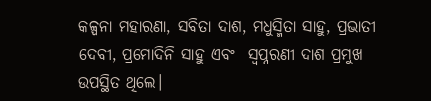କଳ୍ପନା ମହାରଣା, ସବିତା ଦାଶ, ମଧୁସ୍ମିତା ସାହୁ, ପ୍ରଭାତୀ ଦେବୀ, ପ୍ରମୋଦିନି ସାହୁ ଏବଂ  ସ୍ଵପ୍ନରଣୀ ଦାଶ ପ୍ରମୁଖ  ଉପସ୍ଥିତ ଥିଲେ।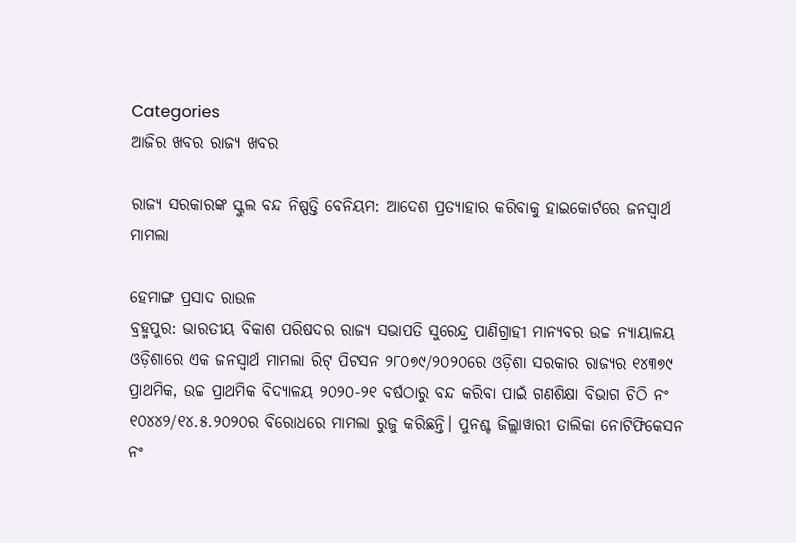Categories
ଆଜିର ଖବର ରାଜ୍ୟ ଖବର

ରାଜ୍ୟ ସରକାରଙ୍କ ସ୍କୁଲ ବନ୍ଦ ନିଷ୍ପତ୍ତି ବେନିୟମ: ଆଦେଶ ପ୍ରତ୍ୟାହାର କରିବାକୁ ହାଇକୋର୍ଟରେ ଜନସ୍ୱାର୍ଥ ମାମଲା

ହେମାଙ୍ଗ ପ୍ରସାଦ ରାଉଳ
ବ୍ରହ୍ମପୁର: ଭାରତୀୟ ବିକାଶ ପରିଷଦର ରାଜ୍ୟ ସଭାପତି ସୁରେନ୍ଦ୍ର ପାଣିଗ୍ରାହୀ ମାନ୍ୟବର ଉଚ୍ଚ ନ୍ୟାୟାଳୟ ଓଡ଼ିଶାରେ ଏକ ଜନସ୍ୱାର୍ଥ ମାମଲା ରିଟ୍ ପିଟସନ ୨୮୦୭୯/୨୦୨୦ରେ ଓଡ଼ିଶା ସରକାର ରାଜ୍ୟର ୧୪୩୭୯ ପ୍ରାଥମିକ, ଉଚ୍ଚ ପ୍ରାଥମିକ ବିଦ୍ୟାଳୟ ୨୦୨୦-୨୧ ବର୍ଷଠାରୁ ବନ୍ଦ କରିବା ପାଇଁ ଗଣଶିକ୍ଷା ବିଭାଗ ଚିଠି ନଂ ୧୦୪୪୨/୧୪.୫.୨୦୨୦ର ବିରୋଧରେ ମାମଲା ରୁଜୁ କରିଛନ୍ତି। ପୁନଶ୍ଚ ଜିଲ୍ଲାୱାରୀ ତାଲିକା ନୋଟିଫିକେସନ ନଂ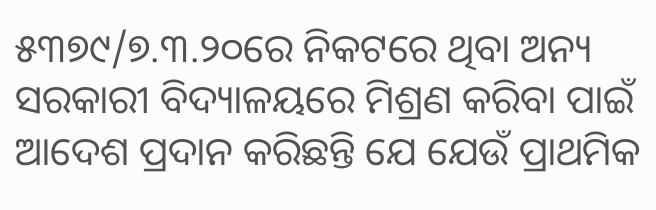୫୩୭୯/୭.୩.୨୦ରେ ନିକଟରେ ଥିବା ଅନ୍ୟ ସରକାରୀ ବିଦ୍ୟାଳୟରେ ମିଶ୍ରଣ କରିବା ପାଇଁ ଆଦେଶ ପ୍ରଦାନ କରିଛନ୍ତି ଯେ ଯେଉଁ ପ୍ରାଥମିକ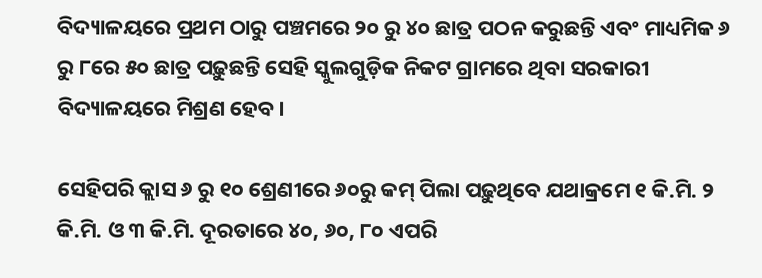ବିଦ୍ୟାଳୟରେ ପ୍ରଥମ ଠାରୁ ପଞ୍ଚମରେ ୨୦ ରୁ ୪୦ ଛାତ୍ର ପଠନ କରୁଛନ୍ତି ଏବଂ ମାଧ୍ୟମିକ ୬ ରୁ ୮ରେ ୫୦ ଛାତ୍ର ପଢ଼ୁଛନ୍ତି ସେହି ସ୍କୁଲଗୁଡ଼ିକ ନିକଟ ଗ୍ରାମରେ ଥିବା ସରକାରୀ ବିଦ୍ୟାଳୟରେ ମିଶ୍ରଣ ହେବ।

ସେହିପରି କ୍ଲାସ ୬ ରୁ ୧୦ ଶ୍ରେଣୀରେ ୬୦ରୁ କମ୍ ପିଲା ପଢ଼ୁଥିବେ ଯଥାକ୍ରମେ ୧ କି.ମି. ୨ କି.ମି. ଓ ୩ କି.ମି. ଦୂରତାରେ ୪୦, ୬୦, ୮୦ ଏପରି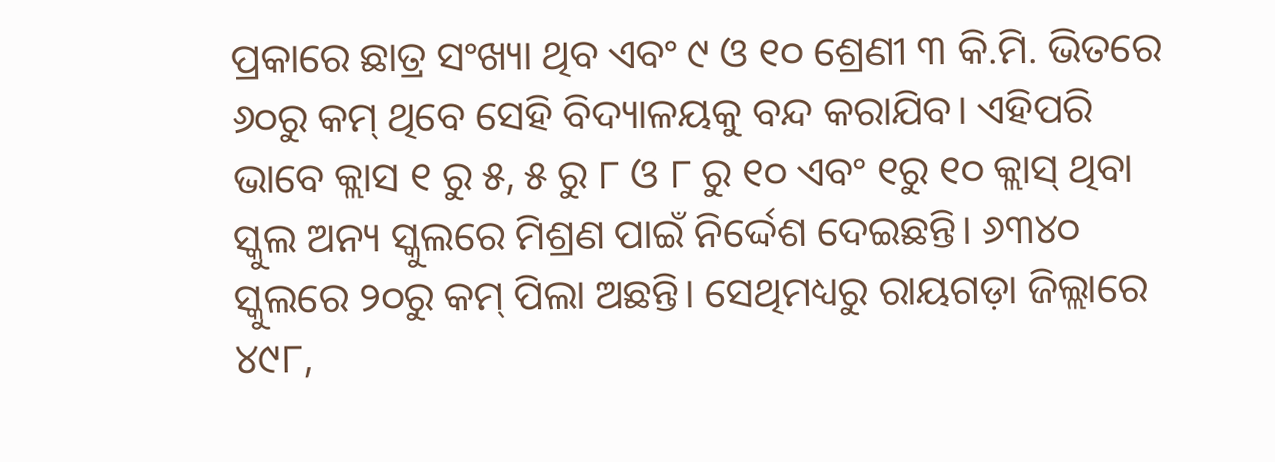ପ୍ରକାରେ ଛାତ୍ର ସଂଖ୍ୟା ଥିବ ଏବଂ ୯ ଓ ୧୦ ଶ୍ରେଣୀ ୩ କି.ମି. ଭିତରେ ୬୦ରୁ କମ୍ ଥିବେ ସେହି ବିଦ୍ୟାଳୟକୁ ବନ୍ଦ କରାଯିବ। ଏହିପରି ଭାବେ କ୍ଲାସ ୧ ରୁ ୫, ୫ ରୁ ୮ ଓ ୮ ରୁ ୧୦ ଏବଂ ୧ରୁ ୧୦ କ୍ଲାସ୍ ଥିବା ସ୍କୁଲ ଅନ୍ୟ ସ୍କୁଲରେ ମିଶ୍ରଣ ପାଇଁ ନିର୍ଦ୍ଦେଶ ଦେଇଛନ୍ତି। ୬୩୪୦ ସ୍କୁଲରେ ୨୦ରୁ କମ୍ ପିଲା ଅଛନ୍ତି। ସେଥିମଧ୍ୟରୁ ରାୟଗଡ଼ା ଜିଲ୍ଲାରେ ୪୯୮,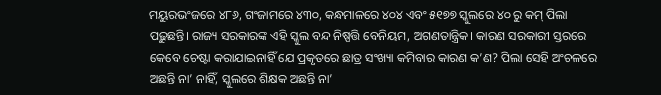ମୟୁରଭଂଜରେ ୪୮୬, ଗଂଜାମରେ ୪୩୦, କନ୍ଧମାଳରେ ୪୦୪ ଏବଂ ୫୧୭୭ ସ୍କୁଲରେ ୪୦ ରୁ କମ୍ ପିଲା ପଢ଼ୁଛନ୍ତି। ରାଜ୍ୟ ସରକାରଙ୍କ ଏହି ସ୍କୁଲ ବନ୍ଦ ନିଷ୍ପତ୍ତି ବେନିୟମ, ଅଗଣତାନ୍ତ୍ରିକ। କାରଣ ସରକାରୀ ସ୍ତରରେ କେବେ ଚେଷ୍ଟା କରାଯାଇନାହିଁ ଯେ ପ୍ରକୃତରେ ଛାତ୍ର ସଂଖ୍ୟା କମିବାର କାରଣ କ’ଣ? ପିଲା ସେହି ଅଂଚଳରେ ଅଛନ୍ତି ନା’ ନାହିଁ, ସ୍କୁଲରେ ଶିକ୍ଷକ ଅଛନ୍ତି ନା’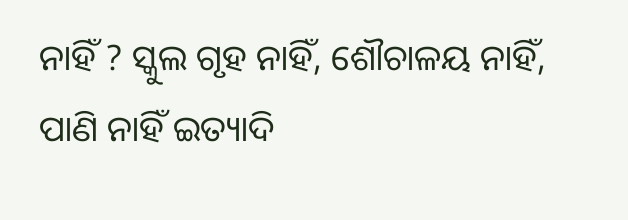ନାହିଁ ? ସ୍କୁଲ ଗୃହ ନାହିଁ, ଶୌଚାଳୟ ନାହିଁ, ପାଣି ନାହିଁ ଇତ୍ୟାଦି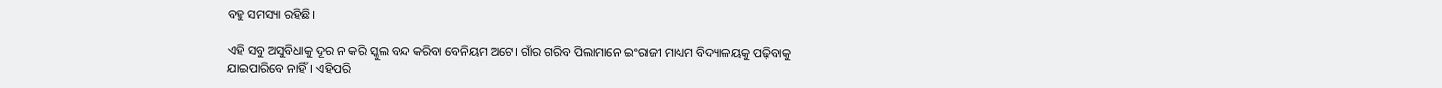ବହୁ ସମସ୍ୟା ରହିଛି।

ଏହି ସବୁ ଅସୁବିଧାକୁ ଦୂର ନ କରି ସ୍କୁଲ ବନ୍ଦ କରିବା ବେନିୟମ ଅଟେ। ଗାଁର ଗରିବ ପିଲାମାନେ ଇଂରାଜୀ ମାଧ୍ୟମ ବିଦ୍ୟାଳୟକୁ ପଢ଼ିବାକୁ ଯାଇପାରିବେ ନାହିଁ। ଏହିପରି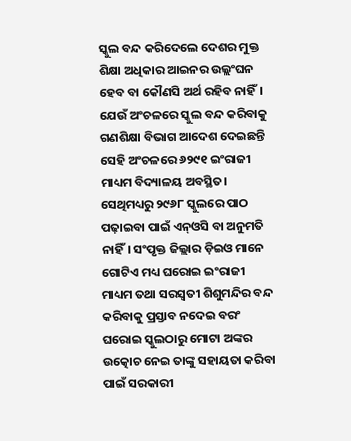ସ୍କୁଲ ବନ୍ଦ କରିଦେଲେ ଦେଶର ମୁକ୍ତ ଶିକ୍ଷା ଅଧିକାର ଆଇନର ଉଲ୍ଲଂଘନ ହେବ ବା କୌଣସି ଅର୍ଥ ରହିବ ନାହିଁ। ଯେଉଁ ଅଂଚଳରେ ସ୍କୁଲ ବନ୍ଦ କରିବାକୁ ଗଣଶିକ୍ଷା ବିଭାଗ ଆଦେଶ ଦେଇଛନ୍ତି ସେହି ଅଂଚଳରେ ୬୨୯୧ ଇଂରାଜୀ ମାଧ୍ୟମ ବିଦ୍ୟାଳୟ ଅବସ୍ଥିତ। ସେଥିମଧ୍ୟରୁ ୨୯୬୮ ସ୍କୁଲରେ ପାଠ ପଢ଼ାଇବା ପାଇଁ ଏନ୍‌ଓସି ବା ଅନୁମତି ନାହିଁ। ସଂପୃକ୍ତ ଜିଲ୍ଲାର ଡ଼ିଇଓ ମାନେ ଗୋଟିଏ ମଧ୍ୟ ଘରୋଇ ଇଂରାଜୀ ମାଧ୍ୟମ ତଥା ସରସ୍ୱତୀ ଶିଶୁମନ୍ଦିର ବନ୍ଦ କରିବାକୁ ପ୍ରସ୍ତାବ ନଦେଇ ବରଂ ଘରୋଇ ସ୍କୁଲଠାରୁ ମୋଟା ଅଙ୍କର ଉତ୍କୋଚ ନେଇ ତାଙ୍କୁ ସହାୟତା କରିବା ପାଇଁ ସରକାରୀ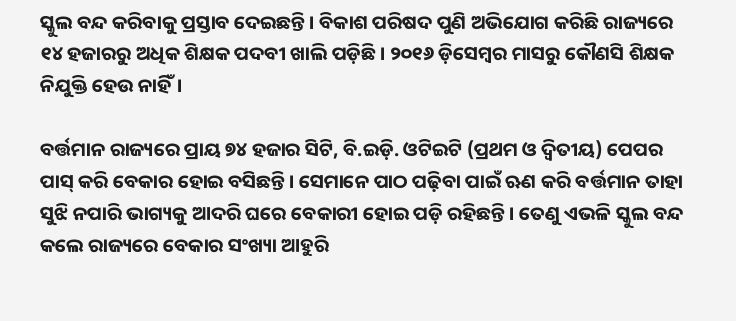ସ୍କୁଲ ବନ୍ଦ କରିବାକୁ ପ୍ରସ୍ତାବ ଦେଇଛନ୍ତି। ବିକାଶ ପରିଷଦ ପୁଣି ଅଭିଯୋଗ କରିଛି ରାଜ୍ୟରେ ୧୪ ହଜାରରୁ ଅଧିକ ଶିକ୍ଷକ ପଦବୀ ଖାଲି ପଡ଼ିଛି। ୨୦୧୬ ଡ଼ିସେମ୍ବର ମାସରୁ କୌଣସି ଶିକ୍ଷକ ନିଯୁକ୍ତି ହେଉ ନାହିଁ।

ବର୍ତ୍ତମାନ ରାଜ୍ୟରେ ପ୍ରାୟ ୭୪ ହଜାର ସିଟି, ବି.ଇଡ଼ି. ଓଟିଇଟି (ପ୍ରଥମ ଓ ଦ୍ୱିତୀୟ) ପେପର ପାସ୍ କରି ବେକାର ହୋଇ ବସିଛନ୍ତି। ସେମାନେ ପାଠ ପଢ଼ିବା ପାଇଁ ଋଣ କରି ବର୍ତ୍ତମାନ ତାହା ସୁଝି ନପାରି ଭାଗ୍ୟକୁ ଆଦରି ଘରେ ବେକାରୀ ହୋଇ ପଡ଼ି ରହିଛନ୍ତି। ତେଣୁ ଏଭଳି ସ୍କୁଲ ବନ୍ଦ କଲେ ରାଜ୍ୟରେ ବେକାର ସଂଖ୍ୟା ଆହୁରି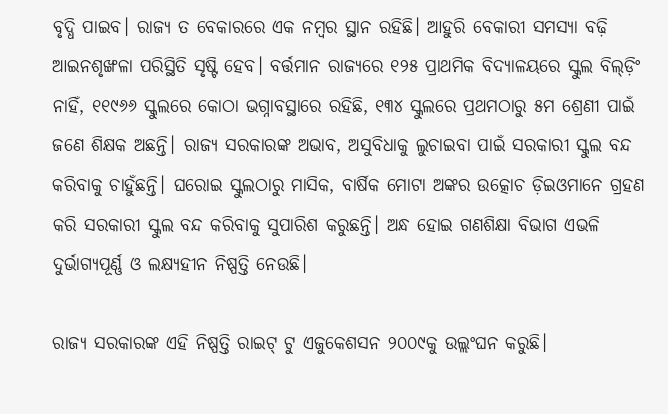ବୃଦ୍ଧି ପାଇବ। ରାଜ୍ୟ ତ ବେକାରରେ ଏକ ନମ୍ବର ସ୍ଥାନ ରହିଛି। ଆହୁରି ବେକାରୀ ସମସ୍ୟା ବଢ଼ି ଆଇନଶୃଙ୍ଖଳା ପରିସ୍ଥିତି ସୃଷ୍ଟି ହେବ। ବର୍ତ୍ତମାନ ରାଜ୍ୟରେ ୧୨୫ ପ୍ରାଥମିକ ବିଦ୍ୟାଳୟରେ ସ୍କୁଲ ବିଲ୍‌ଡ଼ିଂ ନାହିଁ, ୧୧୯୬୬ ସ୍କୁଲରେ କୋଠା ଭଗ୍ନାବସ୍ଥାରେ ରହିଛି, ୧୩୪ ସ୍କୁଲରେ ପ୍ରଥମଠାରୁ ୫ମ ଶ୍ରେଣୀ ପାଇଁ ଜଣେ ଶିକ୍ଷକ ଅଛନ୍ତି। ରାଜ୍ୟ ସରକାରଙ୍କ ଅଭାବ, ଅସୁବିଧାକୁ ଲୁଚାଇବା ପାଇଁ ସରକାରୀ ସ୍କୁଲ ବନ୍ଦ କରିବାକୁ ଚାହୁଁଛନ୍ତି। ଘରୋଇ ସ୍କୁଲଠାରୁ ମାସିକ, ବାର୍ଷିକ ମୋଟା ଅଙ୍କର ଉତ୍କୋଚ ଡ଼ିଇଓମାନେ ଗ୍ରହଣ କରି ସରକାରୀ ସ୍କୁଲ ବନ୍ଦ କରିବାକୁ ସୁପାରିଶ କରୁଛନ୍ତି। ଅନ୍ଧ ହୋଇ ଗଣଶିକ୍ଷା ବିଭାଗ ଏଭଳି ଦୁର୍ଭାଗ୍ୟପୂର୍ଣ୍ଣ ଓ ଲକ୍ଷ୍ୟହୀନ ନିଷ୍ପତ୍ତି ନେଉଛି।

ରାଜ୍ୟ ସରକାରଙ୍କ ଏହି ନିଷ୍ପତ୍ତି ରାଇଟ୍ ଟୁ ଏଜୁକେଶସନ ୨୦୦୯କୁ ଉଲ୍ଲଂଘନ କରୁଛି।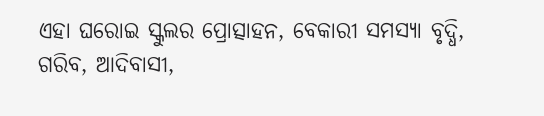ଏହା ଘରୋଇ ସ୍କୁଲର ପ୍ରୋତ୍ସାହନ, ବେକାରୀ ସମସ୍ୟା ବୃଦ୍ଧି, ଗରିବ, ଆଦିବାସୀ,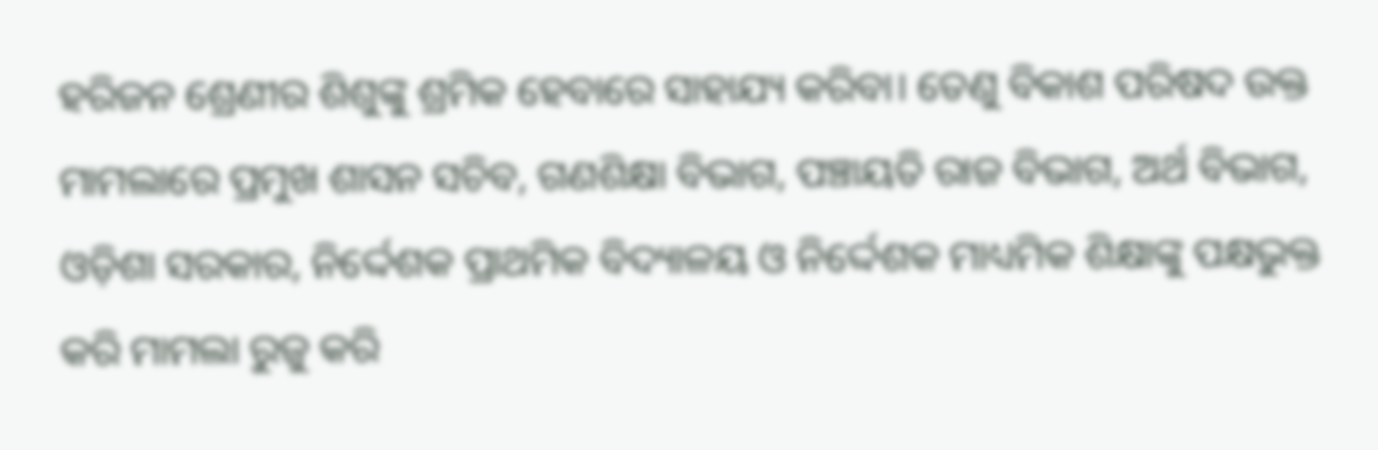ହରିଜନ ଶ୍ରେଣୀର ଶିଶୁଙ୍କୁ ଶ୍ରମିକ ହେବାରେ ସାହାଯ୍ୟ କରିବା। ତେଣୁ ବିକାଶ ପରିଷଦ ଉକ୍ତ ମାମଲାରେ ପ୍ରମୁଖ ଶାସନ ସଚିବ, ଗଣଶିକ୍ଷା ବିଭାଗ, ପଞ୍ଚାୟତି ରାଜ ବିଭାଗ, ଅର୍ଥ ବିଭାଗ, ଓଡ଼ିଶା ସରକାର, ନିର୍ଦ୍ଦେଶକ ପ୍ରାଥମିକ ବିଦ୍ୟାଳୟ ଓ ନିର୍ଦ୍ଦେଶକ ମାଧ୍ୟମିକ ଶିକ୍ଷାଙ୍କୁ ପକ୍ଷଭୁକ୍ତ କରି ମାମଲା ରୁଜୁ କରି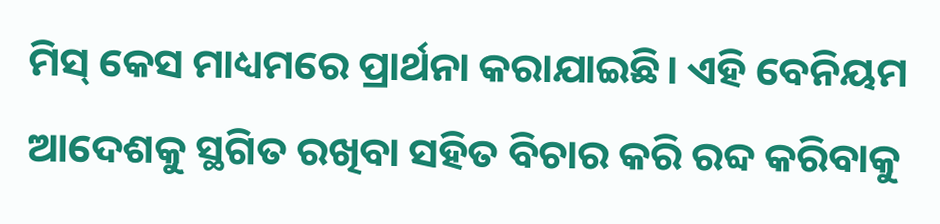ମିସ୍ କେସ ମାଧ୍ୟମରେ ପ୍ରାର୍ଥନା କରାଯାଇଛି। ଏହି ବେନିୟମ ଆଦେଶକୁ ସ୍ଥଗିତ ରଖିବା ସହିତ ବିଚାର କରି ରବ୍ଦ କରିବାକୁ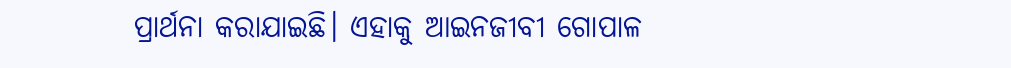ପ୍ରାର୍ଥନା କରାଯାଇଛି। ଏହାକୁ ଆଇନଜୀବୀ ଗୋପାଳ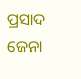ପ୍ରସାଦ ଜେନା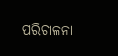ପରିଚାଳନା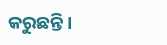କରୁଛନ୍ତି।